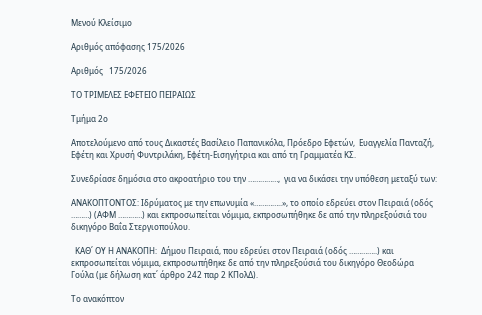Μενού Κλείσιμο

Αριθμός απόφασης 175/2026

Αριθμός   175/2026

ΤΟ ΤΡΙΜΕΛΕΣ ΕΦΕΤΕΙΟ ΠΕΙΡΑΙΩΣ

Τμήμα 2ο

Αποτελούμενο από τους Δικαστές Βασίλειο Παπανικόλα, Πρόεδρο Εφετών,  Ευαγγελία Πανταζή, Εφέτη και Χρυσή Φυντριλάκη, Εφέτη-Εισηγήτρια και από τη Γραμματέα KΣ.

Συνεδρίασε δημόσια στο ακροατήριο του την ……………,  για να δικάσει την υπόθεση μεταξύ των:

ΑΝΑΚΟΠΤΟΝΤΟΣ: Ιδρύματος με την επωνυμία «…………..», το οποίο εδρεύει στον Πειραιά (οδός ………) (ΑΦΜ …………) και εκπροσωπείται νόμιμα, εκπροσωπήθηκε δε από την πληρεξούσιά του δικηγόρο Βαΐα Στεργιοπούλου.

  ΚΑΘ΄ ΟΥ Η ΑΝΑΚΟΠΗ:  Δήμου Πειραιά, που εδρεύει στον Πειραιά (οδός …………..) και εκπροσωπείται νόμιμα, εκπροσωπήθηκε δε από την πληρεξούσιά του δικηγόρο Θεοδώρα Γούλα (με δήλωση κατ΄ άρθρο 242 παρ 2 ΚΠολΔ).

Το ανακόπτον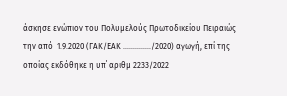άσκησε ενώπιον του Πολυμελούς Πρωτοδικείου Πειραιώς την από  1.9.2020 (ΓΑΚ/ΕΑΚ …………../2020) αγωγή, επί της οποίας εκδόθηκε η υπ΄ αριθμ 2233/2022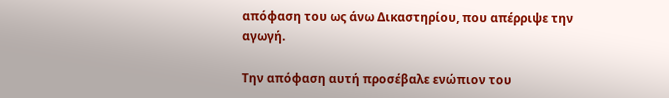απόφαση του ως άνω Δικαστηρίου, που απέρριψε την αγωγή.

Την απόφαση αυτή προσέβαλε ενώπιον του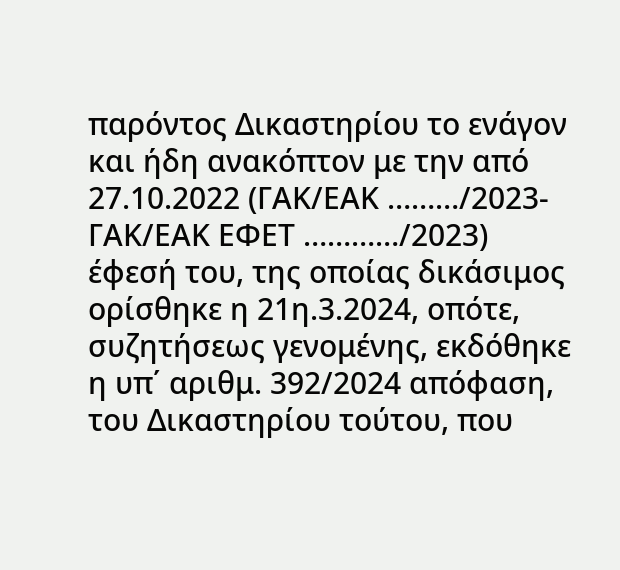παρόντος Δικαστηρίου το ενάγον και ήδη ανακόπτον με την από 27.10.2022 (ΓΑΚ/ΕΑΚ ………/2023-ΓΑΚ/ΕΑΚ ΕΦΕΤ …………/2023) έφεσή του, της οποίας δικάσιμος ορίσθηκε η 21η.3.2024, οπότε, συζητήσεως γενομένης, εκδόθηκε η υπ΄ αριθμ. 392/2024 απόφαση, του Δικαστηρίου τούτου, που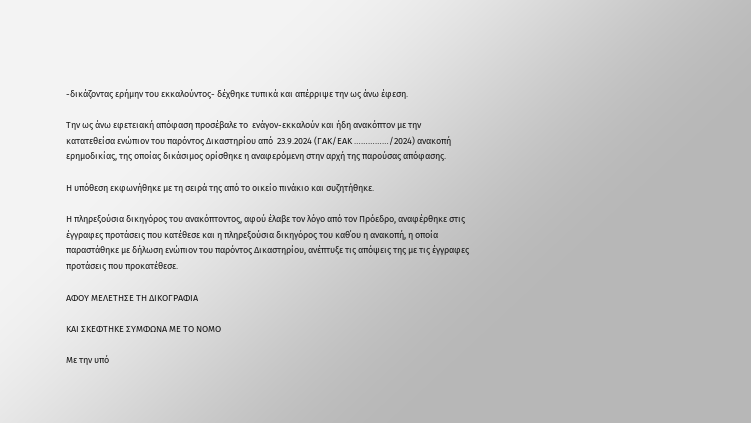-δικάζοντας ερήμην του εκκαλούντος- δέχθηκε τυπικά και απέρριψε την ως άνω έφεση.

Την ως άνω εφετειακή απόφαση προσέβαλε το  ενάγον-εκκαλούν και ήδη ανακόπτον με την κατατεθείσα ενώπιον του παρόντος Δικαστηρίου από  23.9.2024 (ΓΑΚ/ΕΑΚ ……………/2024) ανακοπή ερημοδικίας, της οποίας δικάσιμος ορίσθηκε η αναφερόμενη στην αρχή της παρούσας απόφασης.

Η υπόθεση εκφωνήθηκε με τη σειρά της από το οικείο πινάκιο και συζητήθηκε.

Η πληρεξούσια δικηγόρος του ανακόπτοντος, αφού έλαβε τον λόγο από τον Πρόεδρο, αναφέρθηκε στις έγγραφες προτάσεις που κατέθεσε και η πληρεξούσια δικηγόρος του καθ΄ου η ανακοπή, η οποία παραστάθηκε με δήλωση ενώπιον του παρόντος Δικαστηρίου, ανέπτυξε τις απόψεις της με τις έγγραφες προτάσεις που προκατέθεσε.

ΑΦΟΥ ΜΕΛΕΤΗΣΕ ΤΗ ΔΙΚΟΓΡΑΦΙΑ

ΚΑΙ ΣΚΕΦΤΗΚΕ ΣΥΜΦΩΝΑ ΜΕ ΤΟ ΝΟΜΟ

Με την υπό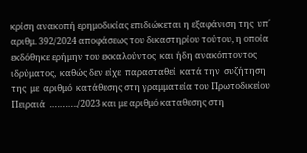κρίση ανακοπή ερημοδικίας επιδιώκεται η εξαφάνιση της  υπ΄ αριθμ. 392/2024 αποφάσεως του δικαστηρίου τούτου, η οποία εκδόθηκε ερήμην του εκκαλούντος  και ήδη ανακόπτοντος ιδρύματος,  καθώς δεν είχε  παρασταθεί  κατά την  συζήτηση της  με  αριθμό  κατάθεσης στη γραμματεία του Πρωτοδικείου Πειραιά  ………../2023 και με αριθμό καταθεσης στη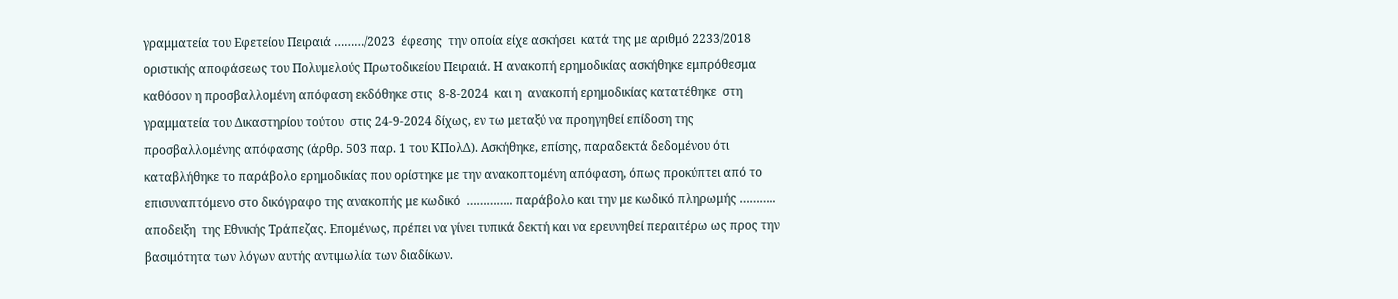γραμματεία του Εφετείου Πειραιά ………/2023  έφεσης  την οποία είχε ασκήσει  κατά της με αριθμό 2233/2018 οριστικής αποφάσεως του Πολυμελούς Πρωτοδικείου Πειραιά. Η ανακοπή ερημοδικίας ασκήθηκε εμπρόθεσμα καθόσον η προσβαλλομένη απόφαση εκδόθηκε στις  8-8-2024  και η  ανακοπή ερημοδικίας κατατέθηκε  στη γραμματεία του Δικαστηρίου τούτου  στις 24-9-2024 δίχως, εν τω μεταξύ να προηγηθεί επίδοση της προσβαλλομένης απόφασης (άρθρ. 503 παρ. 1 του ΚΠολΔ). Ασκήθηκε, επίσης, παραδεκτά δεδομένου ότι καταβλήθηκε το παράβολο ερημοδικίας που ορίστηκε με την ανακοπτομένη απόφαση, όπως προκύπτει από το επισυναπτόμενο στο δικόγραφο της ανακοπής με κωδικό  ………….. παράβολο και την με κωδικό πληρωμής ……….. αποδειξη  της Εθνικής Τράπεζας. Επομένως, πρέπει να γίνει τυπικά δεκτή και να ερευνηθεί περαιτέρω ως προς την  βασιμότητα των λόγων αυτής αντιμωλία των διαδίκων.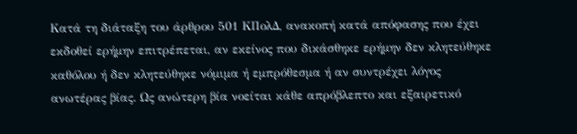Κατά τη διάταξη του άρθρου 501 ΚΠολΔ, ανακοπή κατά απόφασης που έχει εκδοθεί ερήμην επιτρέπεται, αν εκείνος που δικάσθηκε ερήμην δεν κλητεύθηκε καθόλου ή δεν κλητεύθηκε νόμιμα ή εμπρόθεσμα ή αν συντρέχει λόγος ανωτέρας βίας. Ως ανώτερη βία νοείται κάθε απρόβλεπτο και εξαιρετικό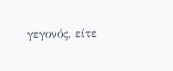γεγονός, είτε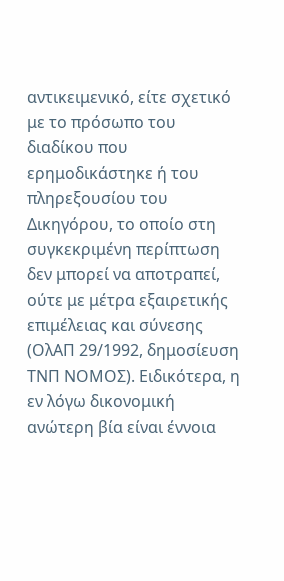αντικειμενικό, είτε σχετικό με το πρόσωπο του διαδίκου που ερημοδικάστηκε ή του πληρεξουσίου του Δικηγόρου, το οποίο στη συγκεκριμένη περίπτωση δεν μπορεί να αποτραπεί, ούτε με μέτρα εξαιρετικής επιμέλειας και σύνεσης (ΟλΑΠ 29/1992, δημοσίευση ΤΝΠ ΝΟΜΟΣ). Ειδικότερα, η εν λόγω δικονομική ανώτερη βία είναι έννοια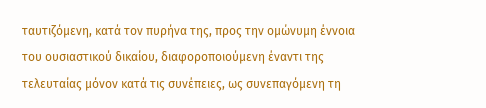ταυτιζόμενη, κατά τον πυρήνα της, προς την ομώνυμη έννοια του ουσιαστικού δικαίου, διαφοροποιούμενη έναντι της τελευταίας μόνον κατά τις συνέπειες, ως συνεπαγόμενη τη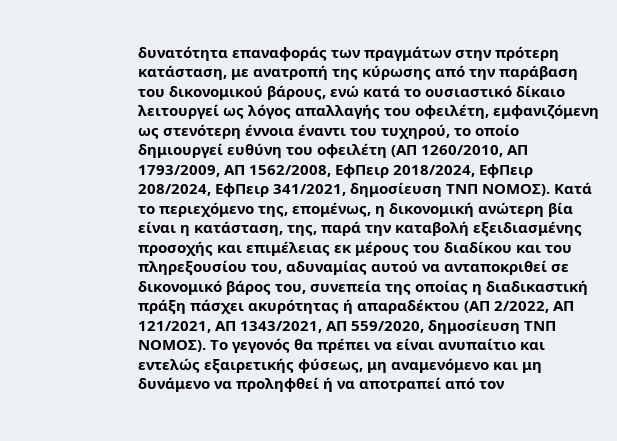δυνατότητα επαναφοράς των πραγμάτων στην πρότερη κατάσταση, με ανατροπή της κύρωσης από την παράβαση του δικονομικού βάρους, ενώ κατά το ουσιαστικό δίκαιο λειτουργεί ως λόγος απαλλαγής του οφειλέτη, εμφανιζόμενη ως στενότερη έννοια έναντι του τυχηρού, το οποίο δημιουργεί ευθύνη του οφειλέτη (ΑΠ 1260/2010, ΑΠ 1793/2009, ΑΠ 1562/2008, ΕφΠειρ 2018/2024, ΕφΠειρ 208/2024, ΕφΠειρ 341/2021, δημοσίευση ΤΝΠ ΝΟΜΟΣ). Κατά το περιεχόμενο της, επομένως, η δικονομική ανώτερη βία είναι η κατάσταση, της, παρά την καταβολή εξειδιασμένης προσοχής και επιμέλειας εκ μέρους του διαδίκου και του πληρεξουσίου του, αδυναμίας αυτού να ανταποκριθεί σε δικονομικό βάρος του, συνεπεία της οποίας η διαδικαστική πράξη πάσχει ακυρότητας ή απαραδέκτου (ΑΠ 2/2022, ΑΠ 121/2021, ΑΠ 1343/2021, ΑΠ 559/2020, δημοσίευση ΤΝΠ ΝΟΜΟΣ). Το γεγονός θα πρέπει να είναι ανυπαίτιο και εντελώς εξαιρετικής φύσεως, μη αναμενόμενο και μη δυνάμενο να προληφθεί ή να αποτραπεί από τον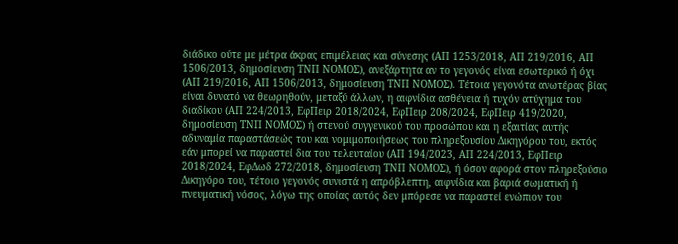διάδικο ούτε με μέτρα άκρας επιμέλειας και σύνεσης (ΑΠ 1253/2018, ΑΠ 219/2016, ΑΠ 1506/2013, δημοσίευση ΤΝΠ ΝΟΜΟΣ), ανεξάρτητα αν το γεγονός είναι εσωτερικό ή όχι (ΑΠ 219/2016, ΑΠ 1506/2013, δημοσίευση ΤΝΠ ΝΟΜΟΣ). Τέτοια γεγονότα ανωτέρας βίας είναι δυνατό να θεωρηθούν, μεταξύ άλλων, η αιφνίδια ασθένεια ή τυχόν ατύχημα του διαδίκου (ΑΠ 224/2013, ΕφΠειρ 2018/2024, ΕφΠειρ 208/2024, ΕφΠειρ 419/2020, δημοσίευση ΤΝΠ ΝΟΜΟΣ) ή στενού συγγενικού του προσώπου και η εξαιτίας αυτής αδυναμία παραστάσεώς του και νομιμοποιήσεως του πληρεξουσίου Δικηγόρου του, εκτός εάν μπορεί να παραστεί δια του τελευταίου (ΑΠ 194/2023, ΑΠ 224/2013, ΕφΠειρ 2018/2024, ΕφΔωδ 272/2018, δημοσίευση ΤΝΠ ΝΟΜΟΣ), ή όσον αφορά στον πληρεξούσιο Δικηγόρο του, τέτοιο γεγονός συνιστά η απρόβλεπτη, αιφνίδια και βαριά σωματική ή πνευματική νόσος, λόγω της οποίας αυτός δεν μπόρεσε να παραστεί ενώπιον του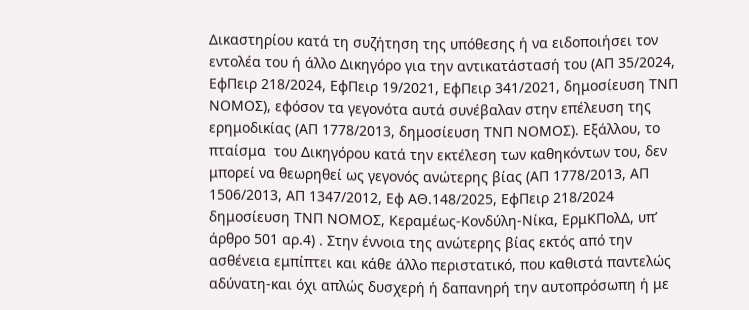Δικαστηρίου κατά τη συζήτηση της υπόθεσης ή να ειδοποιήσει τον εντολέα του ή άλλο Δικηγόρο για την αντικατάστασή του (ΑΠ 35/2024, ΕφΠειρ 218/2024, ΕφΠειρ 19/2021, ΕφΠειρ 341/2021, δημοσίευση ΤΝΠ ΝΟΜΟΣ), εφόσον τα γεγονότα αυτά συνέβαλαν στην επέλευση της ερημοδικίας (ΑΠ 1778/2013, δημοσίευση ΤΝΠ ΝΟΜΟΣ). Εξάλλου, το πταίσμα  του Δικηγόρου κατά την εκτέλεση των καθηκόντων του, δεν μπορεί να θεωρηθεί ως γεγονός ανώτερης βίας (ΑΠ 1778/2013, ΑΠ 1506/2013, ΑΠ 1347/2012, Εφ ΑΘ.148/2025, ΕφΠειρ 218/2024 δημοσίευση ΤΝΠ ΝΟΜΟΣ, Κεραμέως-Κονδύλη-Νίκα, ΕρμΚΠολΔ, υπ’ άρθρο 501 αρ.4) . Στην έννοια της ανώτερης βίας εκτός από την ασθένεια εμπίπτει και κάθε άλλο περιστατικό, που καθιστά παντελώς αδύνατη-και όχι απλώς δυσχερή ή δαπανηρή την αυτοπρόσωπη ή με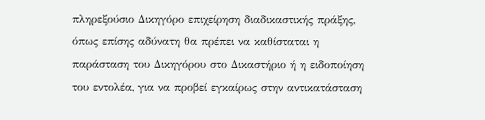πληρεξούσιο Δικηγόρο επιχείρηση διαδικαστικής πράξης, όπως επίσης αδύνατη θα πρέπει να καθίσταται η παράσταση του Δικηγόρου στο Δικαστήριο ή η ειδοποίηση του εντολέα, για να προβεί εγκαίρως στην αντικατάσταση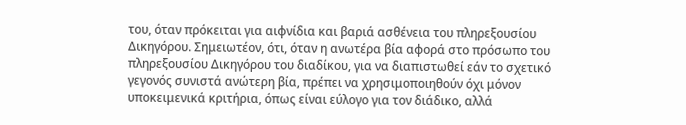του, όταν πρόκειται για αιφνίδια και βαριά ασθένεια του πληρεξουσίου Δικηγόρου. Σημειωτέον, ότι, όταν η ανωτέρα βία αφορά στο πρόσωπο του πληρεξουσίου Δικηγόρου του διαδίκου, για να διαπιστωθεί εάν το σχετικό γεγονός συνιστά ανώτερη βία, πρέπει να χρησιμοποιηθούν όχι μόνον υποκειμενικά κριτήρια, όπως είναι εύλογο για τον διάδικο, αλλά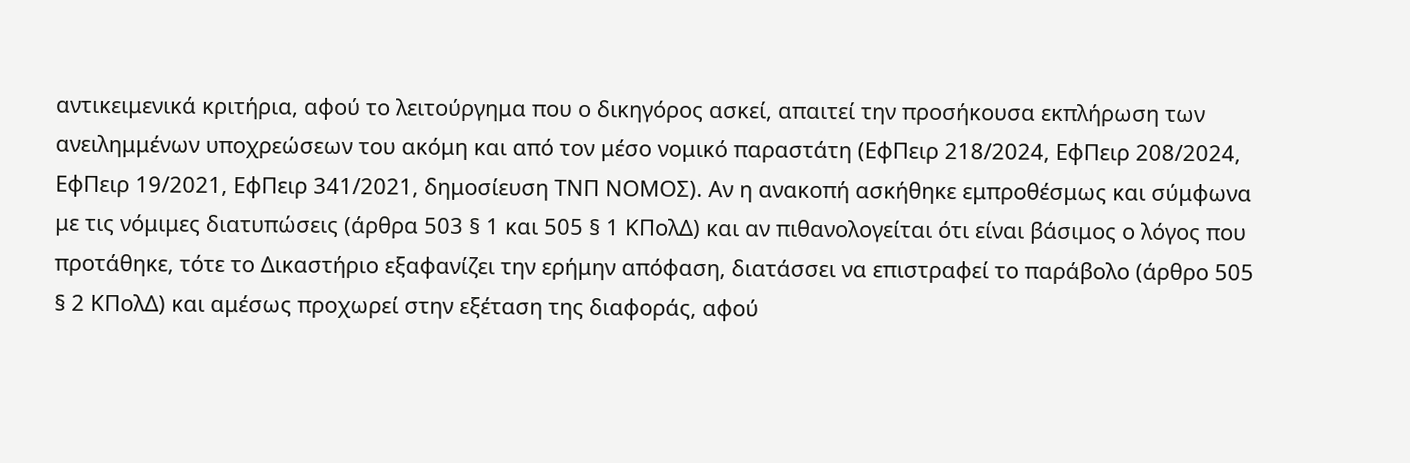αντικειμενικά κριτήρια, αφού το λειτούργημα που ο δικηγόρος ασκεί, απαιτεί την προσήκουσα εκπλήρωση των ανειλημμένων υποχρεώσεων του ακόμη και από τον μέσο νομικό παραστάτη (ΕφΠειρ 218/2024, ΕφΠειρ 208/2024, ΕφΠειρ 19/2021, ΕφΠειρ 341/2021, δημοσίευση ΤΝΠ ΝΟΜΟΣ). Αν η ανακοπή ασκήθηκε εμπροθέσμως και σύμφωνα με τις νόμιμες διατυπώσεις (άρθρα 503 § 1 και 505 § 1 ΚΠολΔ) και αν πιθανολογείται ότι είναι βάσιμος ο λόγος που προτάθηκε, τότε το Δικαστήριο εξαφανίζει την ερήμην απόφαση, διατάσσει να επιστραφεί το παράβολο (άρθρο 505 § 2 ΚΠολΔ) και αμέσως προχωρεί στην εξέταση της διαφοράς, αφού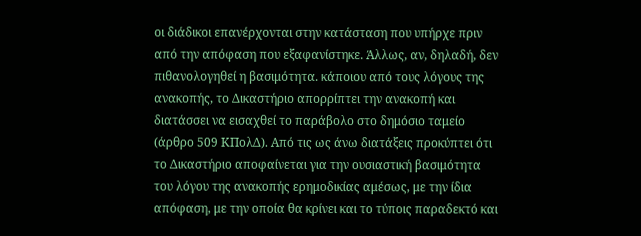οι διάδικοι επανέρχονται στην κατάσταση που υπήρχε πριν από την απόφαση που εξαφανίστηκε. Άλλως, αν, δηλαδή, δεν πιθανολογηθεί η βασιμότητα. κάποιου από τους λόγους της ανακοπής, το Δικαστήριο απορρίπτει την ανακοπή και διατάσσει να εισαχθεί το παράβολο στο δημόσιο ταμείο (άρθρο 509 ΚΠολΔ). Από τις ως άνω διατάξεις προκύπτει ότι το Δικαστήριο αποφαίνεται για την ουσιαστική βασιμότητα του λόγου της ανακοπής ερημοδικίας αμέσως, με την ίδια απόφαση, με την οποία θα κρίνει και το τύποις παραδεκτό και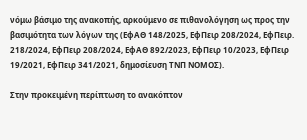νόμω βάσιμο της ανακοπής, αρκούμενο σε πιθανολόγηση ως προς την βασιμότητα των λόγων της (ΕφΑΘ 148/2025, ΕφΠειρ 208/2024, ΕφΠειρ. 218/2024, ΕφΠειρ 208/2024, ΕφΑΘ 892/2023, ΕφΠειρ 10/2023, ΕφΠειρ 19/2021, ΕφΠειρ 341/2021, δημοσίευση ΤΝΠ ΝΟΜΟΣ).

Στην προκειμένη περίπτωση το ανακόπτον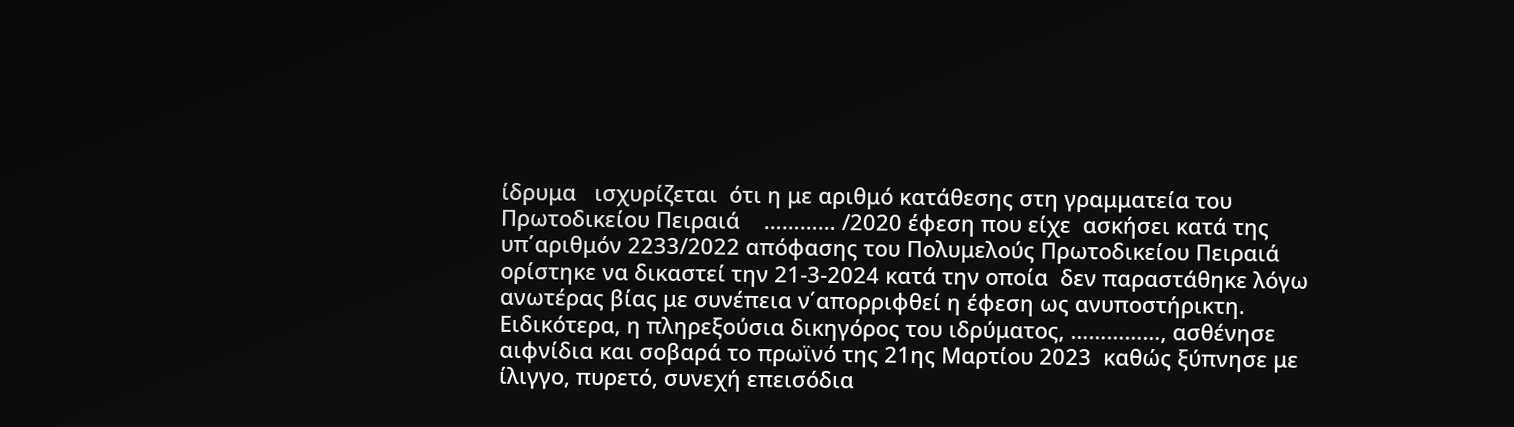ίδρυμα   ισχυρίζεται  ότι η με αριθμό κατάθεσης στη γραμματεία του Πρωτοδικείου Πειραιά    ………… /2020 έφεση που είχε  ασκήσει κατά της υπ΄αριθμόν 2233/2022 απόφασης του Πολυμελούς Πρωτοδικείου Πειραιά  ορίστηκε να δικαστεί την 21-3-2024 κατά την οποία  δεν παραστάθηκε λόγω ανωτέρας βίας με συνέπεια ν΄απορριφθεί η έφεση ως ανυποστήρικτη. Ειδικότερα, η πληρεξούσια δικηγόρος του ιδρύματος, ……………, ασθένησε αιφνίδια και σοβαρά το πρωϊνό της 21ης Μαρτίου 2023  καθώς ξύπνησε με ίλιγγο, πυρετό, συνεχή επεισόδια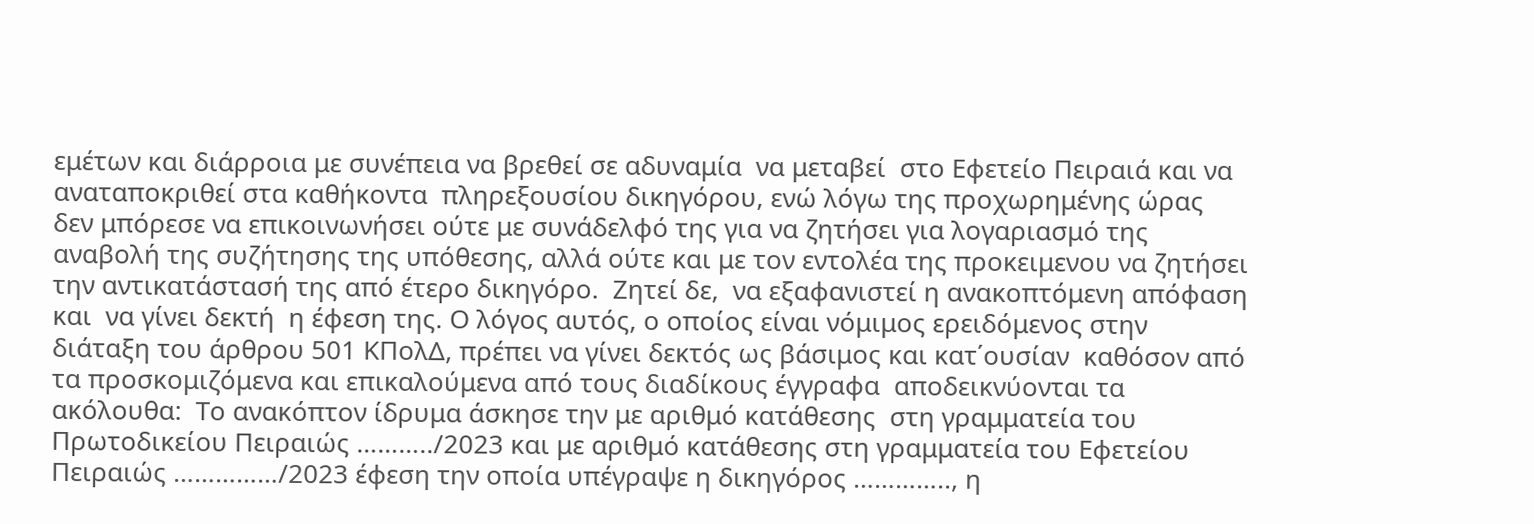εμέτων και διάρροια με συνέπεια να βρεθεί σε αδυναμία  να μεταβεί  στο Εφετείο Πειραιά και να  αναταποκριθεί στα καθήκοντα  πληρεξουσίου δικηγόρου, ενώ λόγω της προχωρημένης ώρας δεν μπόρεσε να επικοινωνήσει ούτε με συνάδελφό της για να ζητήσει για λογαριασμό της αναβολή της συζήτησης της υπόθεσης, αλλά ούτε και με τον εντολέα της προκειμενου να ζητήσει την αντικατάστασή της από έτερο δικηγόρο.  Ζητεί δε,  να εξαφανιστεί η ανακοπτόμενη απόφαση και  να γίνει δεκτή  η έφεση της. Ο λόγος αυτός, ο οποίος είναι νόμιμος ερειδόμενος στην διάταξη του άρθρου 501 ΚΠολΔ, πρέπει να γίνει δεκτός ως βάσιμος και κατ΄ουσίαν  καθόσον από τα προσκομιζόμενα και επικαλούμενα από τους διαδίκους έγγραφα  αποδεικνύονται τα ακόλουθα:  Το ανακόπτον ίδρυμα άσκησε την με αριθμό κατάθεσης  στη γραμματεία του Πρωτοδικείου Πειραιώς ………../2023 και με αριθμό κατάθεσης στη γραμματεία του Εφετείου Πειραιώς ……………/2023 έφεση την οποία υπέγραψε η δικηγόρος ………….., η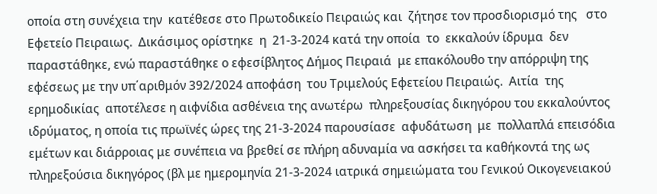οποία στη συνέχεια την  κατέθεσε στο Πρωτοδικείο Πειραιώς και  ζήτησε τον προσδιορισμό της   στο Εφετείο Πειραιως.  Δικάσιμος ορίστηκε  η  21-3-2024 κατά την οποία  το  εκκαλούν ίδρυμα  δεν παραστάθηκε, ενώ παραστάθηκε ο εφεσίβλητος Δήμος Πειραιά  με επακόλουθο την απόρριψη της εφέσεως με την υπ΄αριθμόν 392/2024 αποφάση  του Τριμελούς Εφετείου Πειραιώς.  Αιτία  της ερημοδικίας  αποτέλεσε η αιφνίδια ασθένεια της ανωτέρω  πληρεξουσίας δικηγόρου του εκκαλούντος ιδρύματος, η οποία τις πρωϊνές ώρες της 21-3-2024 παρουσίασε  αφυδάτωση  με  πολλαπλά επεισόδια εμέτων και διάρροιας με συνέπεια να βρεθεί σε πλήρη αδυναμία να ασκήσει τα καθήκοντά της ως πληρεξούσια δικηγόρος (βλ με ημερομηνία 21-3-2024 ιατρικά σημειώματα του Γενικού Οικογενειακού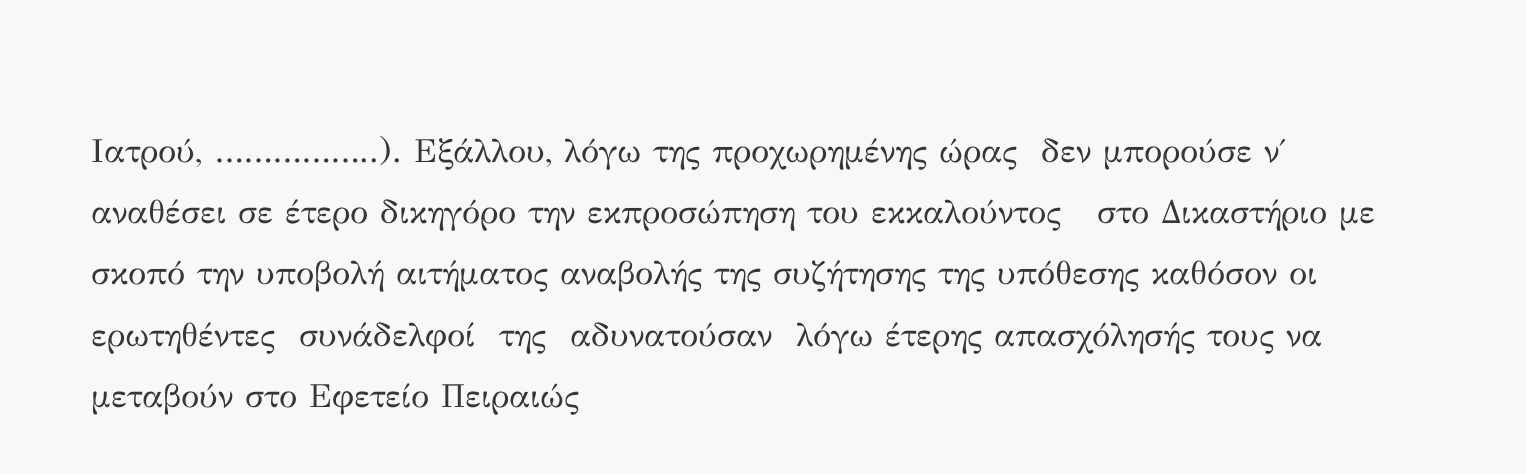Ιατρού, ……………..). Εξάλλου, λόγω της προχωρημένης ώρας  δεν μπορούσε ν΄ αναθέσει σε έτερο δικηγόρο την εκπροσώπηση του εκκαλούντος   στο Δικαστήριο με σκοπό την υποβολή αιτήματος αναβολής της συζήτησης της υπόθεσης καθόσον οι ερωτηθέντες  συνάδελφοί  της  αδυνατούσαν  λόγω έτερης απασχόλησής τους να  μεταβούν στο Εφετείο Πειραιώς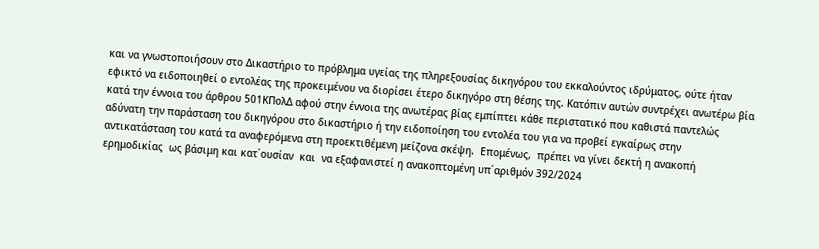και να γνωστοποιήσουν στο Δικαστήριο το πρόβλημα υγείας της πληρεξουσίας δικηγόρου του εκκαλούντος ιδρύματος, ούτε ήταν εφικτό να ειδοποιηθεί ο εντολέας της προκειμένου να διορίσει έτερο δικηγόρο στη θέσης της. Κατόπιν αυτών συντρέχει ανωτέρω βία κατά την έννοια του άρθρου 501ΚΠολΔ αφού στην έννοια της ανωτέρας βίας εμπίπτει κάθε περιστατικό που καθιστά παντελώς αδύνατη την παράσταση του δικηγόρου στο δικαστήριο ή την ειδοποίηση του εντολέα του για να προβεί εγκαίρως στην αντικατάσταση του κατά τα αναφερόμενα στη προεκτιθέμενη μείζονα σκέψη.  Επομένως,  πρέπει να γίνει δεκτή η ανακοπή ερημοδικίας  ως βάσιμη και κατ΄ουσίαν  και  να εξαφανιστεί η ανακοπτομένη υπ΄αριθμόν 392/2024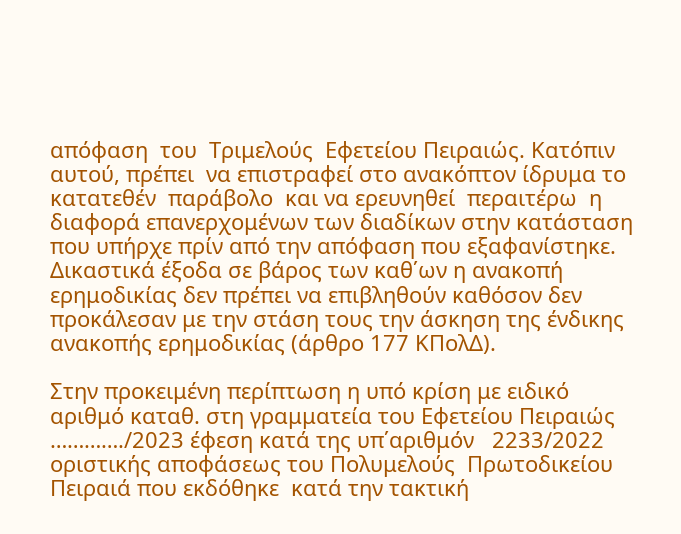απόφαση  του  Τριμελούς  Εφετείου Πειραιώς. Κατόπιν αυτού, πρέπει  να επιστραφεί στο ανακόπτον ίδρυμα το  κατατεθέν  παράβολο  και να ερευνηθεί  περαιτέρω  η διαφορά επανερχομένων των διαδίκων στην κατάσταση που υπήρχε πρίν από την απόφαση που εξαφανίστηκε. Δικαστικά έξοδα σε βάρος των καθ΄ων η ανακοπή ερημοδικίας δεν πρέπει να επιβληθούν καθόσον δεν προκάλεσαν με την στάση τους την άσκηση της ένδικης ανακοπής ερημοδικίας (άρθρο 177 ΚΠολΔ).

Στην προκειμένη περίπτωση η υπό κρίση με ειδικό αριθμό καταθ. στη γραμματεία του Εφετείου Πειραιώς …………./2023 έφεση κατά της υπ΄αριθμόν   2233/2022  οριστικής αποφάσεως του Πολυμελούς  Πρωτοδικείου Πειραιά που εκδόθηκε  κατά την τακτική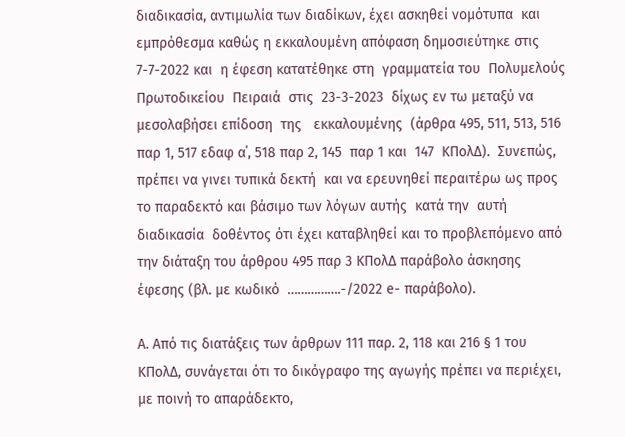διαδικασία, αντιμωλία των διαδίκων, έχει ασκηθεί νομότυπα  και εμπρόθεσμα καθώς η εκκαλουμένη απόφαση δημοσιεύτηκε στις  7-7-2022 και  η έφεση κατατέθηκε στη  γραμματεία του  Πολυμελούς  Πρωτοδικείου  Πειραιά  στις  23-3-2023  δίχως εν τω μεταξύ να  μεσολαβήσει επίδοση  της   εκκαλουμένης  (άρθρα 495, 511, 513, 516 παρ 1, 517 εδαφ α΄, 518 παρ 2, 145  παρ 1 και  147  ΚΠολΔ).  Συνεπώς, πρέπει να γινει τυπικά δεκτή  και να ερευνηθεί περαιτέρω ως προς το παραδεκτό και βάσιμο των λόγων αυτής  κατά την  αυτή  διαδικασία  δοθέντος ότι έχει καταβληθεί και το προβλεπόμενο από την διάταξη του άρθρου 495 παρ 3 ΚΠολΔ παράβολο άσκησης έφεσης (βλ. με κωδικό  …………….-/2022 e- παράβολο).

Α. Από τις διατάξεις των άρθρων 111 παρ. 2, 118 και 216 § 1 του ΚΠολΔ, συνάγεται ότι το δικόγραφο της αγωγής πρέπει να περιέχει, με ποινή το απαράδεκτο,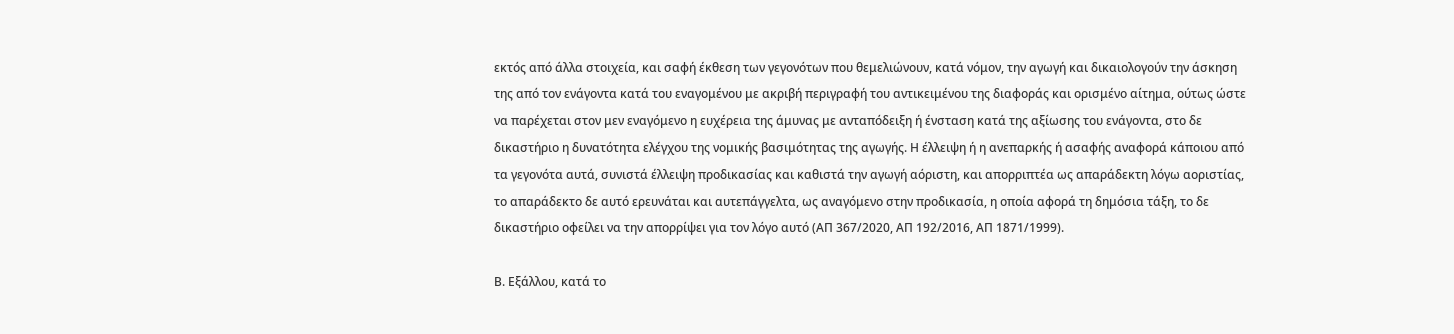εκτός από άλλα στοιχεία, και σαφή έκθεση των γεγονότων που θεμελιώνουν, κατά νόμον, την αγωγή και δικαιολογούν την άσκηση της από τον ενάγοντα κατά του εναγομένου με ακριβή περιγραφή του αντικειμένου της διαφοράς και ορισμένο αίτημα, ούτως ώστε να παρέχεται στον μεν εναγόμενο η ευχέρεια της άμυνας με ανταπόδειξη ή ένσταση κατά της αξίωσης του ενάγοντα, στο δε δικαστήριο η δυνατότητα ελέγχου της νομικής βασιμότητας της αγωγής. Η έλλειψη ή η ανεπαρκής ή ασαφής αναφορά κάποιου από τα γεγονότα αυτά, συνιστά έλλειψη προδικασίας και καθιστά την αγωγή αόριστη, και απορριπτέα ως απαράδεκτη λόγω αοριστίας, το απαράδεκτο δε αυτό ερευνάται και αυτεπάγγελτα, ως αναγόμενο στην προδικασία, η οποία αφορά τη δημόσια τάξη, το δε δικαστήριο οφείλει να την απορρίψει για τον λόγο αυτό (ΑΠ 367/2020, ΑΠ 192/2016, ΑΠ 1871/1999).

Β. Εξάλλου, κατά το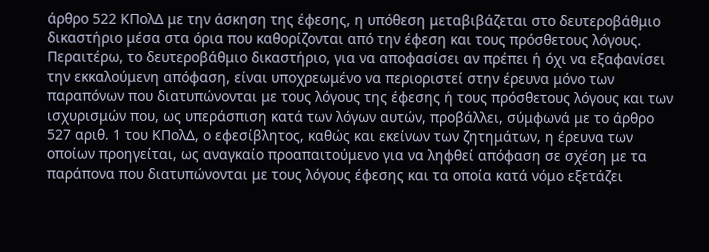άρθρο 522 ΚΠολΔ με την άσκηση της έφεσης, η υπόθεση μεταβιβάζεται στο δευτεροβάθμιο δικαστήριο μέσα στα όρια που καθορίζονται από την έφεση και τους πρόσθετους λόγους. Περαιτέρω, το δευτεροβάθμιο δικαστήριο, για να αποφασίσει αν πρέπει ή όχι να εξαφανίσει την εκκαλούμενη απόφαση, είναι υποχρεωμένο να περιοριστεί στην έρευνα μόνο των παραπόνων που διατυπώνονται με τους λόγους της έφεσης ή τους πρόσθετους λόγους και των ισχυρισμών που, ως υπεράσπιση κατά των λόγων αυτών, προβάλλει, σύμφωνά με το άρθρο 527 αριθ. 1 του ΚΠολΔ, ο εφεσίβλητος, καθώς και εκείνων των ζητημάτων, η έρευνα των οποίων προηγείται, ως αναγκαίο προαπαιτούμενο για να ληφθεί απόφαση σε σχέση με τα παράπονα που διατυπώνονται με τους λόγους έφεσης και τα οποία κατά νόμο εξετάζει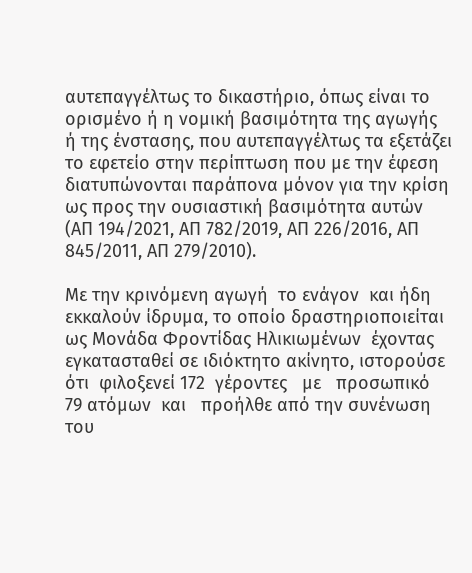αυτεπαγγέλτως το δικαστήριο, όπως είναι το ορισμένο ή η νομική βασιμότητα της αγωγής ή της ένστασης, που αυτεπαγγέλτως τα εξετάζει το εφετείο στην περίπτωση που με την έφεση διατυπώνονται παράπονα μόνον για την κρίση ως προς την ουσιαστική βασιμότητα αυτών (ΑΠ 194/2021, ΑΠ 782/2019, ΑΠ 226/2016, ΑΠ 845/2011, ΑΠ 279/2010).

Με την κρινόμενη αγωγή  το ενάγον  και ήδη εκκαλούν ίδρυμα, το οποίο δραστηριοποιείται ως Μονάδα Φροντίδας Ηλικιωμένων  έχοντας  εγκατασταθεί σε ιδιόκτητο ακίνητο, ιστορούσε ότι  φιλοξενεί 172  γέροντες   με   προσωπικό   79 ατόμων  και   προήλθε από την συνένωση του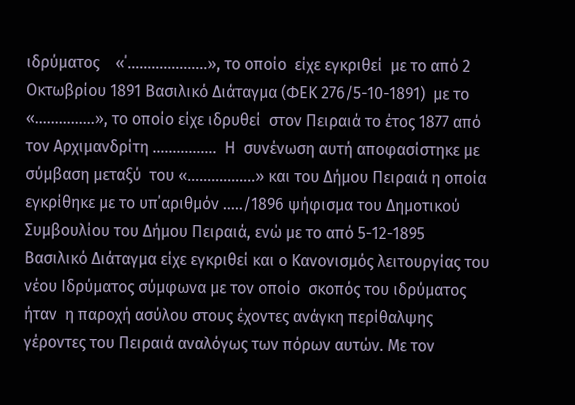ιδρύματος    «΄………………..», το οποίο  είχε εγκριθεί  με το από 2 Οκτωβρίου 1891 Βασιλικό Διάταγμα (ΦΕΚ 276/5-10-1891)  με το  «……………», το οποίο είχε ιδρυθεί  στον Πειραιά το έτος 1877 από τον Αρχιμανδρίτη …………….  Η  συνένωση αυτή αποφασίστηκε με σύμβαση μεταξύ  του «……………..» και του Δήμου Πειραιά η οποία εγκρίθηκε με το υπ΄αριθμόν …../1896 ψήφισμα του Δημοτικού Συμβουλίου του Δήμου Πειραιά, ενώ με το από 5-12-1895 Βασιλικό Διάταγμα είχε εγκριθεί και ο Κανονισμός λειτουργίας του νέου Ιδρύματος σύμφωνα με τον οποίο  σκοπός του ιδρύματος ήταν  η παροχή ασύλου στους έχοντες ανάγκη περίθαλψης γέροντες του Πειραιά αναλόγως των πόρων αυτών. Με τον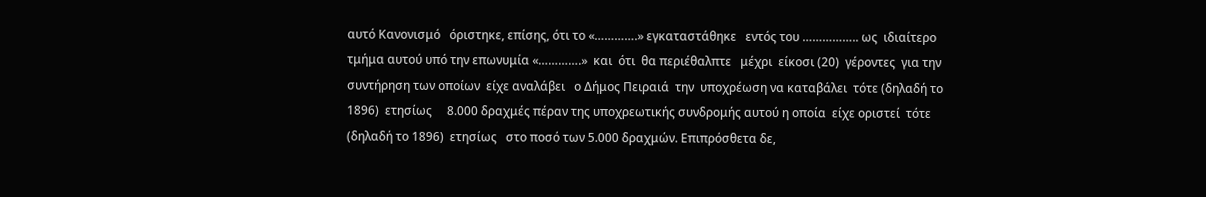αυτό Κανονισμό   όριστηκε, επίσης, ότι το «………….» εγκαταστάθηκε   εντός του …………….. ως  ιδιαίτερο  τμήμα αυτού υπό την επωνυμία «………….»  και  ότι  θα περιέθαλπτε   μέχρι  είκοσι (20)  γέροντες  για την συντήρηση των οποίων  είχε αναλάβει   ο Δήμος Πειραιά  την  υποχρέωση να καταβάλει  τότε (δηλαδή το 1896)  ετησίως     8.000 δραχμές πέραν της υποχρεωτικής συνδρομής αυτού η οποία  είχε οριστεί  τότε (δηλαδή το 1896)  ετησίως   στο ποσό των 5.000 δραχμών. Επιπρόσθετα δε,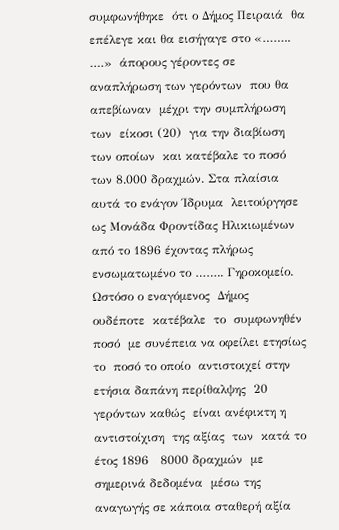συμφωνήθηκε  ότι ο Δήμος Πειραιά  θα επέλεγε και θα εισήγαγε στο «…….. ….»  άπορους γέροντες σε αναπλήρωση των γερόντων  που θα απεβίωναν  μέχρι την συμπλήρωση  των  είκοσι (20)  για την διαβίωση των οποίων  και κατέβαλε το ποσό των 8.000 δραχμών. Στα πλαίσια αυτά το ενάγον Ίδρυμα  λειτούργησε ως Μονάδα Φροντίδας Ηλικιωμένων από το 1896 έχοντας πλήρως ενσωματωμένο το …….. Γηροκομείο. Ωστόσο ο εναγόμενος  Δήμος   ουδέποτε  κατέβαλε  το  συμφωνηθέν  ποσό  με συνέπεια να οφείλει ετησίως  το  ποσό το οποίο  αντιστοιχεί στην ετήσια δαπάνη περίθαλψης  20 γερόντων καθώς  είναι ανέφικτη η αντιστοίχιση  της αξίας  των  κατά το έτος 1896   8000 δραχμών  με σημερινά δεδομένα  μέσω της αναγωγής σε κάποια σταθερή αξία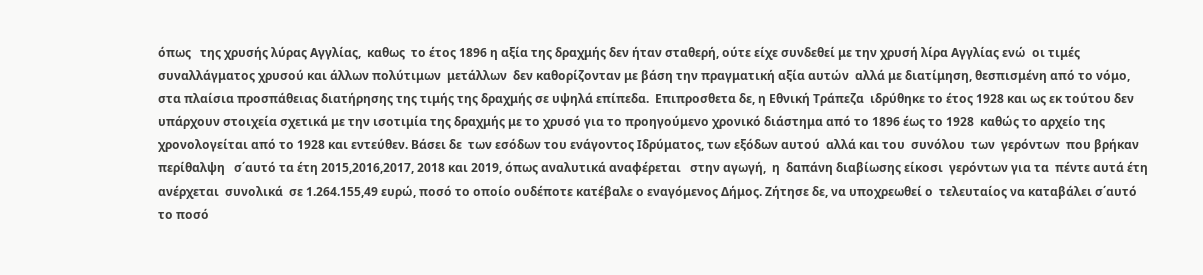όπως   της χρυσής λύρας Αγγλίας,  καθως  το έτος 1896 η αξία της δραχμής δεν ήταν σταθερή, ούτε είχε συνδεθεί με την χρυσή λίρα Αγγλίας ενώ  οι τιμές συναλλάγματος χρυσού και άλλων πολύτιμων  μετάλλων  δεν καθορίζονταν με βάση την πραγματική αξία αυτών  αλλά με διατίμηση, θεσπισμένη από το νόμο, στα πλαίσια προσπάθειας διατήρησης της τιμής της δραχμής σε υψηλά επίπεδα.  Επιπροσθετα δε, η Εθνική Τράπεζα  ιδρύθηκε το έτος 1928 και ως εκ τούτου δεν υπάρχουν στοιχεία σχετικά με την ισοτιμία της δραχμής με το χρυσό για το προηγούμενο χρονικό διάστημα από το 1896 έως το 1928  καθώς το αρχείο της χρονολογείται από το 1928 και εντεύθεν. Βάσει δε  των εσόδων του ενάγοντος Ιδρύματος, των εξόδων αυτού  αλλά και του  συνόλου  των  γερόντων  που βρήκαν περίθαλψη   σ΄αυτό τα έτη 2015,2016,2017, 2018 και 2019, όπως αναλυτικά αναφέρεται   στην αγωγή,  η  δαπάνη διαβίωσης είκοσι  γερόντων για τα  πέντε αυτά έτη  ανέρχεται  συνολικά  σε 1.264.155,49 ευρώ, ποσό το οποίο ουδέποτε κατέβαλε ο εναγόμενος Δήμος. Ζήτησε δε, να υποχρεωθεί ο  τελευταίος να καταβάλει σ΄αυτό το ποσό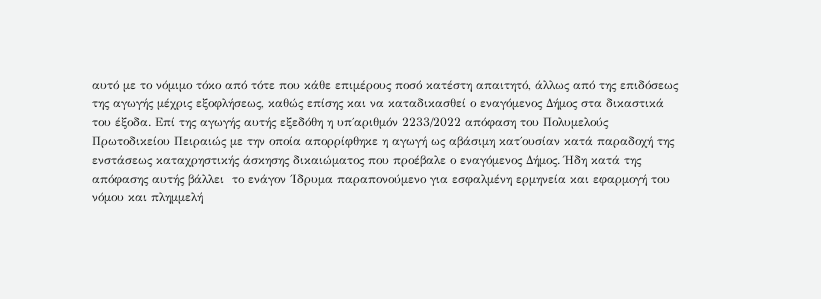αυτό με το νόμιμο τόκο από τότε που κάθε επιμέρους ποσό κατέστη απαιτητό, άλλως από της επιδόσεως της αγωγής μέχρις εξοφλήσεως, καθώς επίσης και να καταδικασθεί ο εναγόμενος Δήμος στα δικαστικά του έξοδα. Επί της αγωγής αυτής εξεδόθη η υπ΄αριθμόν 2233/2022 απόφαση του Πολυμελούς Πρωτοδικείου Πειραιώς με την οποία απορρίφθηκε η αγωγή ως αβάσιμη κατ΄ουσίαν κατά παραδοχή της ενστάσεως καταχρηστικής άσκησης δικαιώματος που προέβαλε ο εναγόμενος Δήμος. Ήδη κατά της απόφασης αυτής βάλλει  το ενάγον ΄Ιδρυμα παραπονούμενο για εσφαλμένη ερμηνεία και εφαρμογή του νόμου και πλημμελή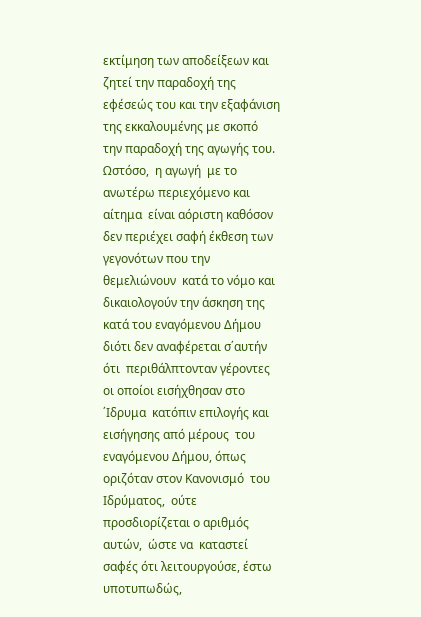εκτίμηση των αποδείξεων και ζητεί την παραδοχή της εφέσεώς του και την εξαφάνιση της εκκαλουμένης με σκοπό  την παραδοχή της αγωγής του. Ωστόσο,  η αγωγή  με το ανωτέρω περιεχόμενο και αίτημα  είναι αόριστη καθόσον δεν περιέχει σαφή έκθεση των γεγονότων που την θεμελιώνουν  κατά το νόμο και δικαιολογούν την άσκηση της κατά του εναγόμενου Δήμου διότι δεν αναφέρεται σ΄αυτήν ότι  περιθάλπτονταν γέροντες  οι οποίοι εισήχθησαν στο ΄Ιδρυμα  κατόπιν επιλογής και  εισήγησης από μέρους  του  εναγόμενου Δήμου, όπως οριζόταν στον Κανονισμό  του Ιδρύματος,  ούτε  προσδιορίζεται ο αριθμός αυτών,  ώστε να  καταστεί σαφές ότι λειτουργούσε, έστω  υποτυπωδώς,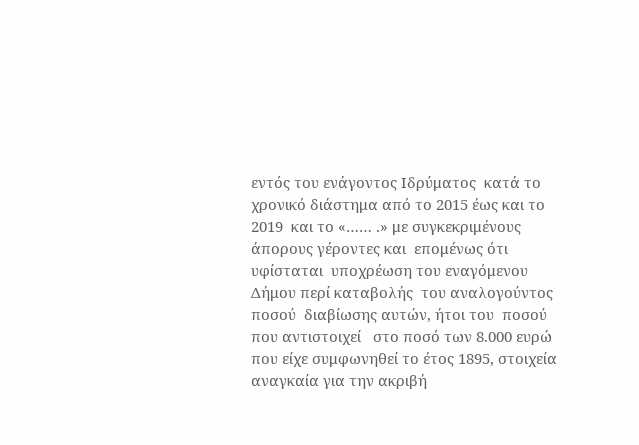εντός του ενάγοντος Ιδρύματος  κατά το  χρονικό διάστημα από το 2015 έως και το 2019  και το «…… .» με συγκεκριμένους  άπορους γέροντες και  επομένως ότι υφίσταται  υποχρέωση του εναγόμενου Δήμου περί καταβολής  του αναλογούντος ποσού  διαβίωσης αυτών, ήτοι του  ποσού που αντιστοιχεί   στο ποσό των 8.000 ευρώ  που είχε συμφωνηθεί το έτος 1895, στοιχεία αναγκαία για την ακριβή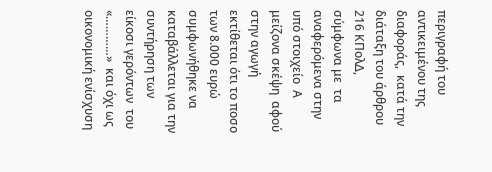περιγραφή του αντικειμένου της διαφοράς,  κατά την διάταξη του άρθρου 216 ΚΠολΔ, σύμφωνα με  τα αναφερόμενα στην  υπό στοιχείο  Α  μείζονα σκέψη  αφού στην αγωγή εκτίθεται ότι το ποσο των 8.000 ευρώ συμφωνήθηκε να καταβάλλεται για την συντήρηση των είκοσι γερόντων  του «…………»  και όχι ως οικονομική ενίσχυση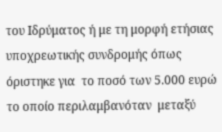του Ιδρύματος ή με τη μορφή ετήσιας υποχρεωτικής συνδρομής όπως όριστηκε για  το ποσό των 5.000 ευρώ το οποίο περιλαμβανόταν  μεταξύ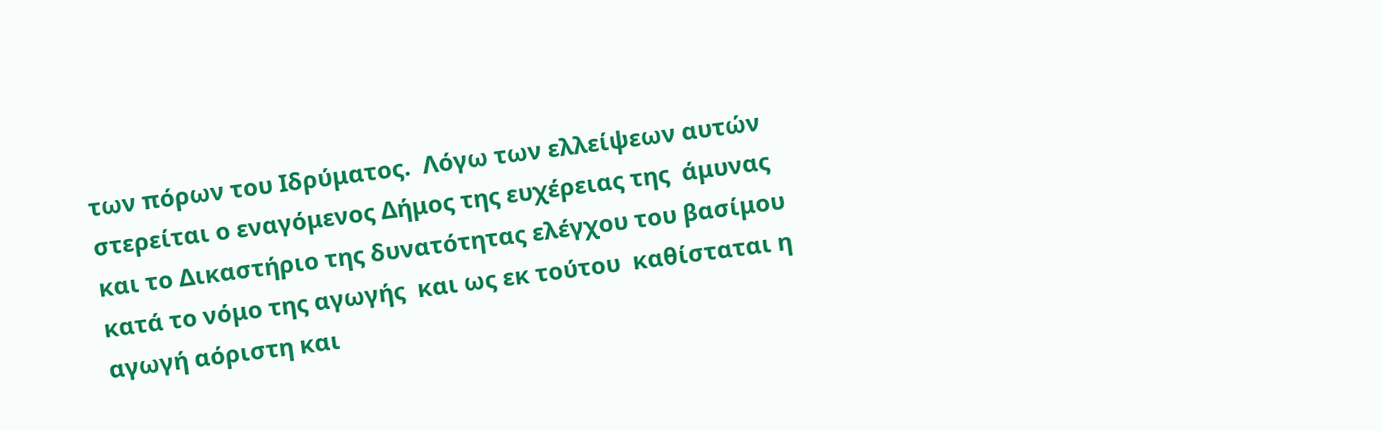των πόρων του Ιδρύματος.  Λόγω των ελλείψεων αυτών  στερείται ο εναγόμενος Δήμος της ευχέρειας της  άμυνας και το Δικαστήριο της δυνατότητας ελέγχου του βασίμου κατά το νόμο της αγωγής  και ως εκ τούτου  καθίσταται η αγωγή αόριστη και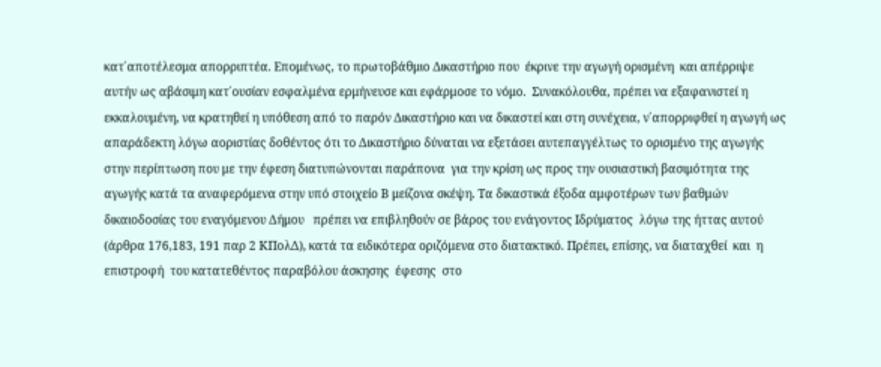κατ΄αποτέλεσμα απορριπτέα. Επομένως, το πρωτοβάθμιο Δικαστήριο που  έκρινε την αγωγή ορισμένη  και απέρριψε  αυτήν ως αβάσιμη κατ΄ουσίαν εσφαλμένα ερμήνευσε και εφάρμοσε το νόμο.  Συνακόλουθα, πρέπει να εξαφανιστεί η εκκαλουμένη, να κρατηθεί η υπόθεση από το παρόν Δικαστήριο και να δικαστεί και στη συνέχεια, ν΄απορριφθεί η αγωγή ως απαράδεκτη λόγω αοριστίας δοθέντος ότι το Δικαστήριο δύναται να εξετάσει αυτεπαγγέλτως το ορισμένο της αγωγής στην περίπτωση που με την έφεση διατυπώνονται παράπονα  για την κρίση ως προς την ουσιαστική βασιμότητα της αγωγής κατά τα αναφερόμενα στην υπό στοιχείο Β μείζονα σκέψη. Τα δικαστικά έξοδα αμφοτέρων των βαθμών δικαιοδοσίας του εναγόμενου Δήμου   πρέπει να επιβληθούν σε βάρος του ενάγοντος Ιδρύματος  λόγω της ήττας αυτού (άρθρα 176,183, 191 παρ 2 ΚΠολΔ), κατά τα ειδικότερα οριζόμενα στο διατακτικό. Πρέπει, επίσης, να διαταχθεί  και  η  επιστροφή  του κατατεθέντος παραβόλου άσκησης  έφεσης  στο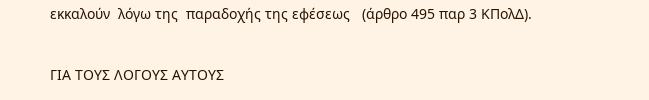εκκαλούν  λόγω της  παραδοχής της εφέσεως   (άρθρο 495 παρ 3 ΚΠολΔ).

ΓΙΑ ΤΟΥΣ ΛΟΓΟΥΣ ΑΥΤΟΥΣ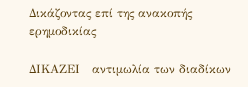Δικάζοντας επί της ανακοπής ερημοδικίας

ΔΙΚΑΖΕΙ   αντιμωλία των διαδίκων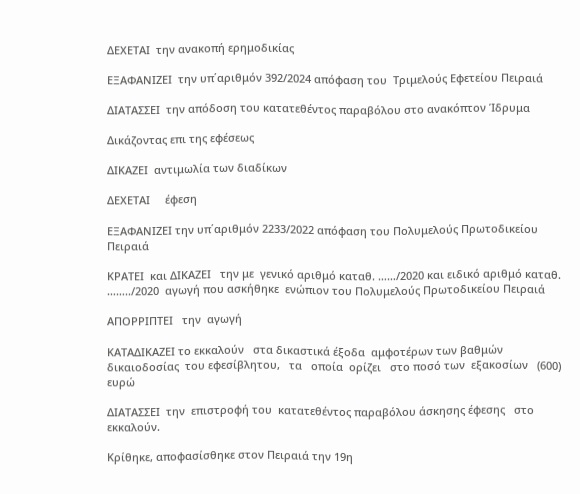ΔΕΧΕΤΑΙ  την ανακοπή ερημοδικίας

ΕΞΑΦΑΝΙΖΕΙ  την υπ΄αριθμόν 392/2024 απόφαση του  Τριμελούς Εφετείου Πειραιά

ΔΙΑΤΑΣΣΕΙ  την απόδοση του κατατεθέντος παραβόλου στο ανακόπτον Ίδρυμα

Δικάζοντας επι της εφέσεως

ΔΙΚΑΖΕΙ  αντιμωλία των διαδίκων

ΔΕΧΕΤΑΙ     έφεση

ΕΞΑΦΑΝΙΖΕΙ την υπ΄αριθμόν 2233/2022 απόφαση του Πολυμελούς Πρωτοδικείου Πειραιά

ΚΡΑΤΕΙ  και ΔΙΚΑΖΕΙ   την με  γενικό αριθμό καταθ. ……/2020 και ειδικό αριθμό καταθ. ……../2020  αγωγή που ασκήθηκε  ενώπιον του Πολυμελούς Πρωτοδικείου Πειραιά

ΑΠΟΡΡΙΠΤΕΙ   την  αγωγή

ΚΑΤΑΔΙΚΑΖΕΙ το εκκαλούν   στα δικαστικά έξοδα  αμφοτέρων των βαθμών δικαιοδοσίας  του εφεσίβλητου,   τα   οποία  ορίζει   στο ποσό των  εξακοσίων   (600) ευρώ

ΔΙΑΤΑΣΣΕΙ  την  επιστροφή του  κατατεθέντος παραβόλου άσκησης έφεσης   στο  εκκαλούν.

Κρίθηκε, αποφασίσθηκε στον Πειραιά την 19η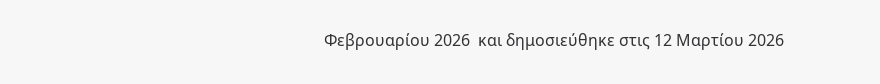Φεβρουαρίου 2026  και δημοσιεύθηκε στις 12 Μαρτίου 2026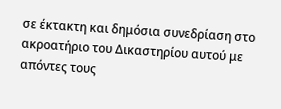σε έκτακτη και δημόσια συνεδρίαση στο ακροατήριο του Δικαστηρίου αυτού με απόντες τους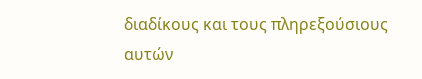διαδίκους και τους πληρεξούσιους αυτών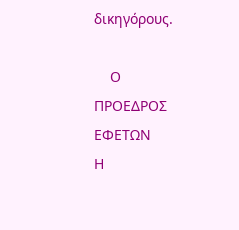δικηγόρους.

    Ο    ΠΡΟΕΔΡΟΣ ΕΦΕΤΩΝ               Η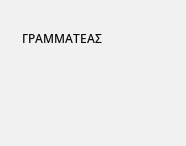ΓΡΑΜΜΑΤΕΑΣ